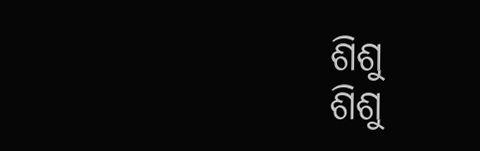ଶିଶୁ
ଶିଶୁ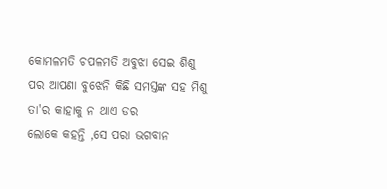କୋମଳମତି ଚପଳମତି ଅବୁଝା ସେଇ ଶିଶୁ
ପର ଆପଣା ବୁଝେନି କିଛି ସମସ୍ତଙ୍କ ସହ ମିଶୁ
ତା'ର କାହାକୁ ନ ଥାଏ ଡର
ଲୋକେ କହନ୍ତି ,ସେ ପରା ଭଗବାନ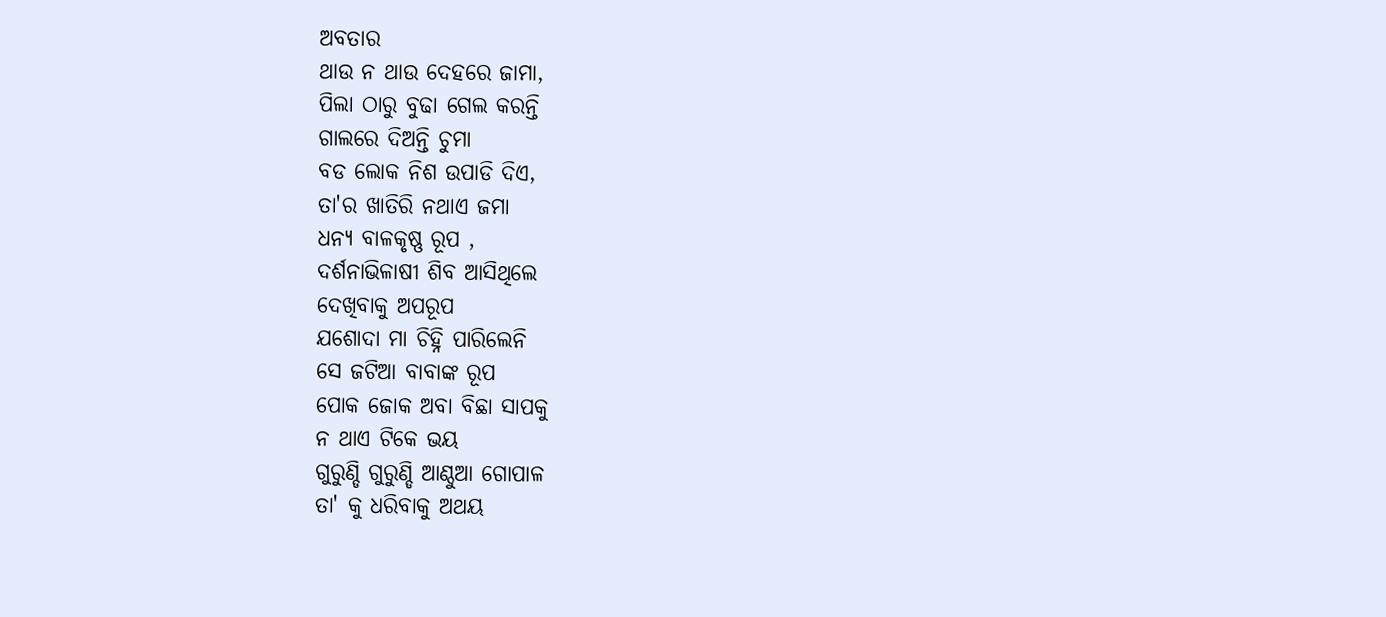ଅବତାର
ଥାଉ ନ ଥାଉ ଦେହରେ ଜାମା,
ପିଲା ଠାରୁ ବୁଢା ଗେଲ କରନ୍ତି
ଗାଲରେ ଦିଅନ୍ତି ଚୁମା
ବଡ ଲୋକ ନିଶ ଉପାଡି ଦିଏ,
ତା'ର ଖାତିରି ନଥାଏ ଜମା
ଧନ୍ୟ ବାଳକୃଷ୍ଣ ରୂପ ,
ଦର୍ଶନାଭିଳାଷୀ ଶିବ ଆସିଥିଲେ
ଦେଖିବାକୁ ଅପରୂପ
ଯଶୋଦା ମା ଚିହ୍ନି ପାରିଲେନି
ସେ ଜଟିଆ ବାବାଙ୍କ ରୂପ
ପୋକ ଜୋକ ଅବା ବିଛା ସାପକୁ
ନ ଥାଏ ଟିକେ ଭୟ
ଗୁରୁଣ୍ଡି ଗୁରୁଣ୍ଡି ଆଣ୍ଠୁଆ ଗୋପାଳ
ତା' କୁ ଧରିବାକୁ ଅଥୟ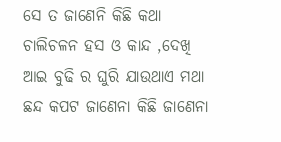ସେ ତ ଜାଣେନି କିଛି କଥା
ଚାଲିଚଳନ ହସ ଓ କାନ୍ଦ ,ଦେଖି
ଆଇ ବୁଢି ର ଘୁରି ଯାଉଥାଏ ମଥା
ଛନ୍ଦ କପଟ ଜାଣେନା କିଛି ଜାଣେନା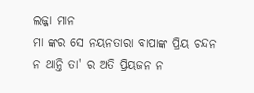ଲଜ୍ଜା ମାନ
ମା ଙ୍କର ସେ ନୟନତାରା ବାପାଙ୍କ ପ୍ରିୟ ଚନ୍ଦନ
ନ ଥାନ୍ତି ତା' ର ଅତି ପ୍ରିୟଜନ ନ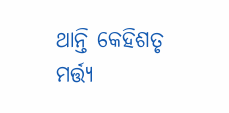ଥାନ୍ତି କେହିଶତୃ
ମର୍ତ୍ତ୍ୟ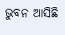ଭୁବନ ଆସିଛି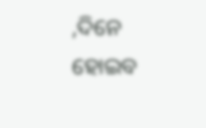,ଦିନେ ହୋଇବ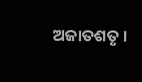ଅଜାତଶତୃ ।